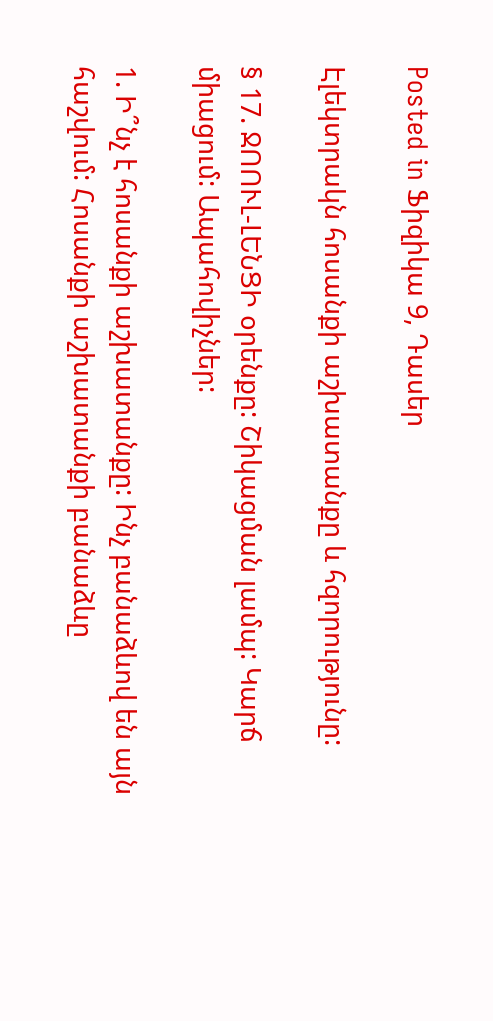Posted in Ֆիզիկա 9, Դասեր

Էլեկտրակն հոսանքի աշխատանքը և հզորությունը:

§ 17. ՋՈՈՒԼ-ԼԵՆՑԻ օրենքը: Շիկացման լամպ: Կարճ միացում: Ապահովիչներ:

1. Ի՞նչ է հոսանքի աշխատանքը: Ինչ բանաձևով են այն հաշվում: Հոսանքի աշխատանքի բանաձևը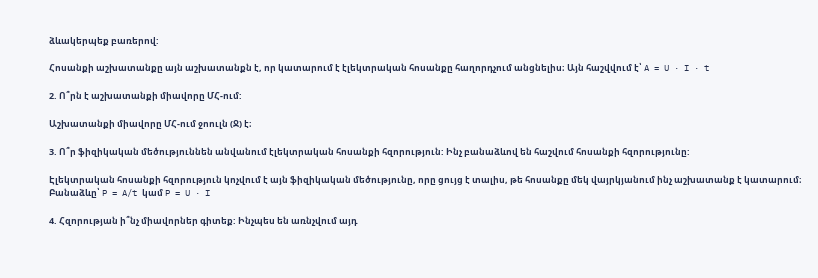ձևակերպեք բառերով:

Հոսանքի աշխատանքը այն աշխատանքն է, որ կատարում է էլեկտրական հոսանքը հաղորդչում անցնելիս։ Այն հաշվվում է՝ A = U · I · t

2. Ո՞րն է աշխատանքի միավորը ՄՀ-ում:

Աշխատանքի միավորը ՄՀ-ում ջոուլն (Ջ) է։

3. Ո՞ր ֆիզիկական մեծություննեն անվանում էլեկտրական հոսանքի հզորություն: Ինչ բանաձևով են հաշվում հոսանքի հզորությունը:

Էլեկտրական հոսանքի հզորություն կոչվում է այն ֆիզիկական մեծությունը, որը ցույց է տալիս, թե հոսանքը մեկ վայրկյանում ինչ աշխատանք է կատարում։ Բանաձևը՝ P = A/t կամ P = U · I

4. Հզորության ի՞նչ միավորներ գիտեք: Ինչպես են առնչվում այդ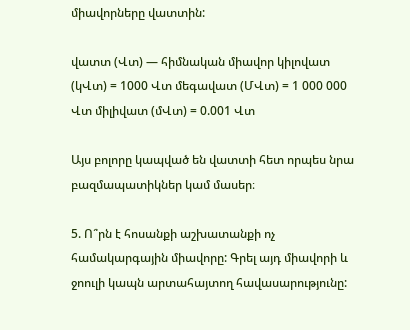միավորները վատտին:

վատտ (Վտ) — հիմնական միավոր կիլովատ (կՎտ) = 1000 Վտ մեգավատ (ՄՎտ) = 1 000 000 Վտ միլիվատ (մՎտ) = 0.001 Վտ

Այս բոլորը կապված են վատտի հետ որպես նրա բազմապատիկներ կամ մասեր։

5. Ո՞րն է հոսանքի աշխատանքի ոչ համակարգային միավորը: Գրել այդ միավորի և ջոուլի կապն արտահայտող հավասարությունը: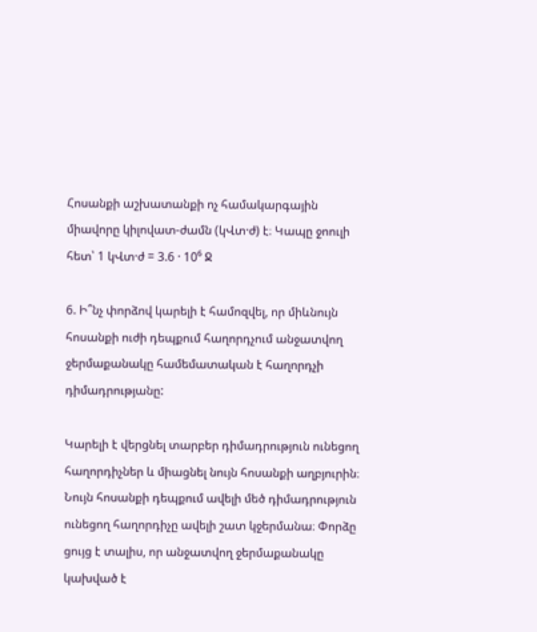Հոսանքի աշխատանքի ոչ համակարգային միավորը կիլովատ-ժամն (կՎտ·ժ) է։ Կապը ջոուլի հետ՝ 1 կՎտ·ժ = 3.6 · 10⁶ Ջ

6. Ի՞նչ փորձով կարելի է համոզվել, որ միևնույն հոսանքի ուժի դեպքում հաղորդչում անջատվող ջերմաքանակը համեմատական է հաղորդչի դիմադրությանը:

Կարելի է վերցնել տարբեր դիմադրություն ունեցող հաղորդիչներ և միացնել նույն հոսանքի աղբյուրին։ Նույն հոսանքի դեպքում ավելի մեծ դիմադրություն ունեցող հաղորդիչը ավելի շատ կջերմանա։ Փորձը ցույց է տալիս, որ անջատվող ջերմաքանակը կախված է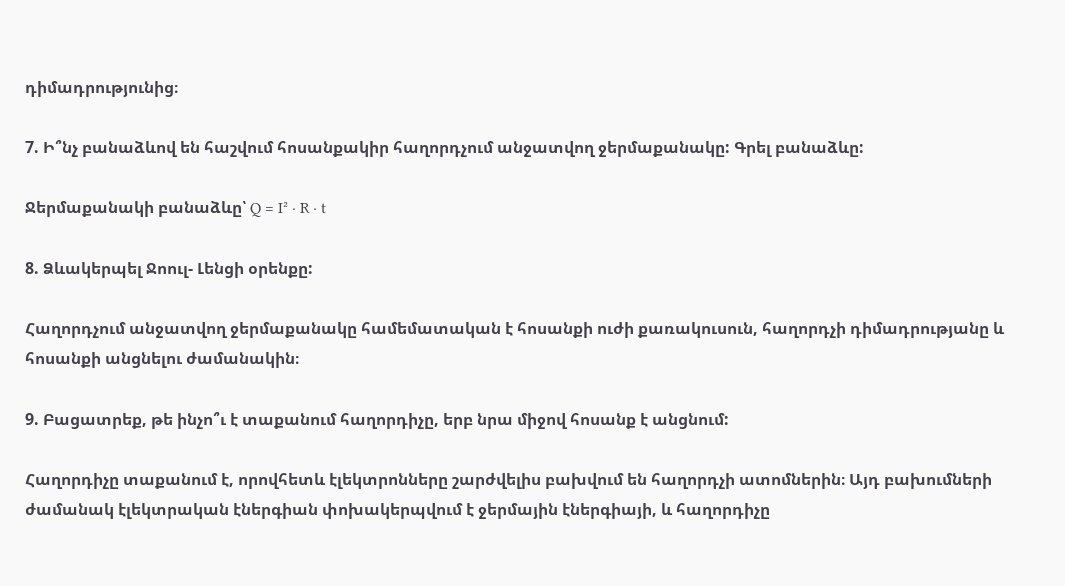դիմադրությունից։

7. Ի՞նչ բանաձևով են հաշվում հոսանքակիր հաղորդչում անջատվող ջերմաքանակը: Գրել բանաձևը:

Ջերմաքանակի բանաձևը՝ Q = I² · R · t

8. Ձևակերպել Ջոուլ- Լենցի օրենքը:

Հաղորդչում անջատվող ջերմաքանակը համեմատական է հոսանքի ուժի քառակուսուն, հաղորդչի դիմադրությանը և հոսանքի անցնելու ժամանակին։

9. Բացատրեք, թե ինչո՞ւ է տաքանում հաղորդիչը, երբ նրա միջով հոսանք է անցնում:

Հաղորդիչը տաքանում է, որովհետև էլեկտրոնները շարժվելիս բախվում են հաղորդչի ատոմներին։ Այդ բախումների ժամանակ էլեկտրական էներգիան փոխակերպվում է ջերմային էներգիայի, և հաղորդիչը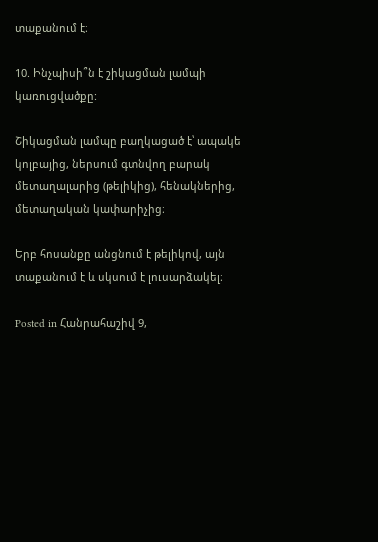տաքանում է։

10. Ինչպիսի՞ն է շիկացման լամպի կառուցվածքը:

Շիկացման լամպը բաղկացած է՝ ապակե կոլբայից, ներսում գտնվող բարակ մետաղալարից (թելիկից), հենակներից, մետաղական կափարիչից։

Երբ հոսանքը անցնում է թելիկով, այն տաքանում է և սկսում է լուսարձակել։

Posted in Հանրահաշիվ 9,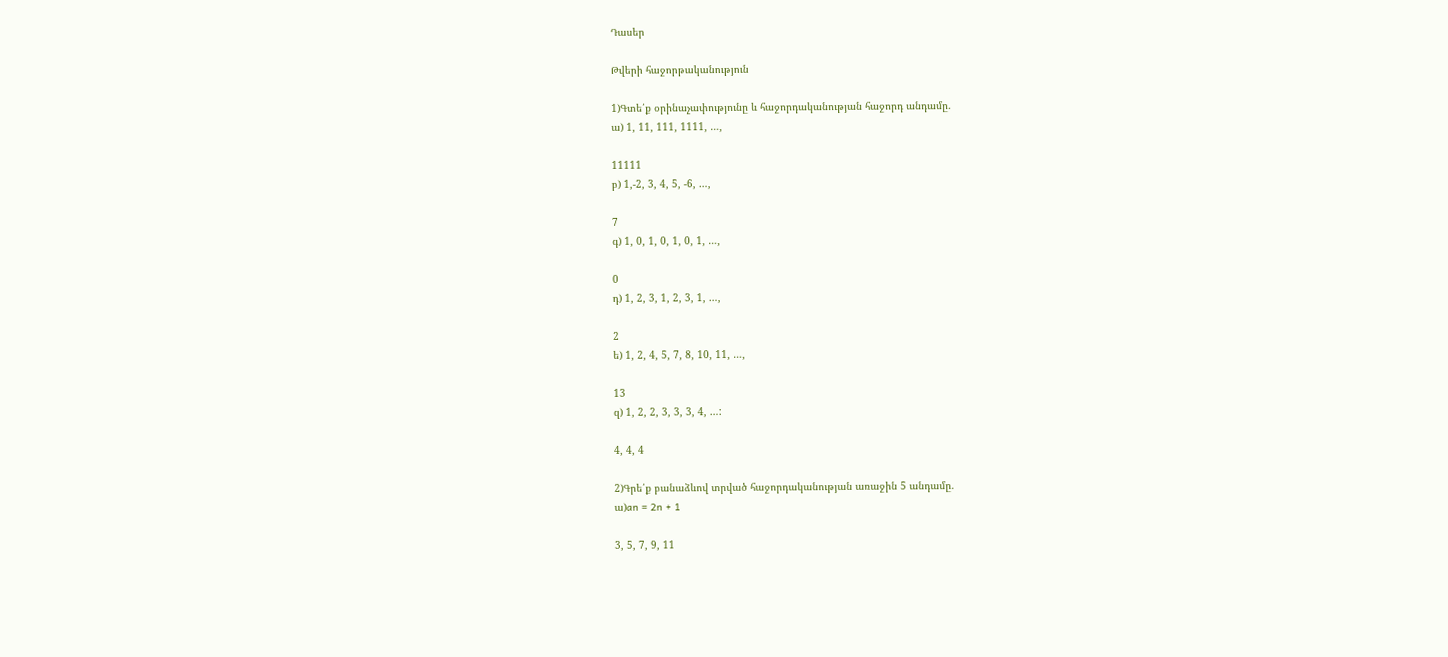Դասեր

Թվերի հաջորթականություն

1)Գտե՛ք օրինաչափությունը և հաջորդականության հաջորդ անդամը.
ա) 1, 11, 111, 1111, …,

11111
բ) 1,-2, 3, 4, 5, -6, …,

7
գ) 1, 0, 1, 0, 1, 0, 1, …,

0
դ) 1, 2, 3, 1, 2, 3, 1, …,

2
ե) 1, 2, 4, 5, 7, 8, 10, 11, …,

13
զ) 1, 2, 2, 3, 3, 3, 4, …:

4, 4, 4

2)Գրե՛ք բանաձևով տրված հաջորդականության առաջին 5 անդամը.
ա)an = 2n + 1

3, 5, 7, 9, 11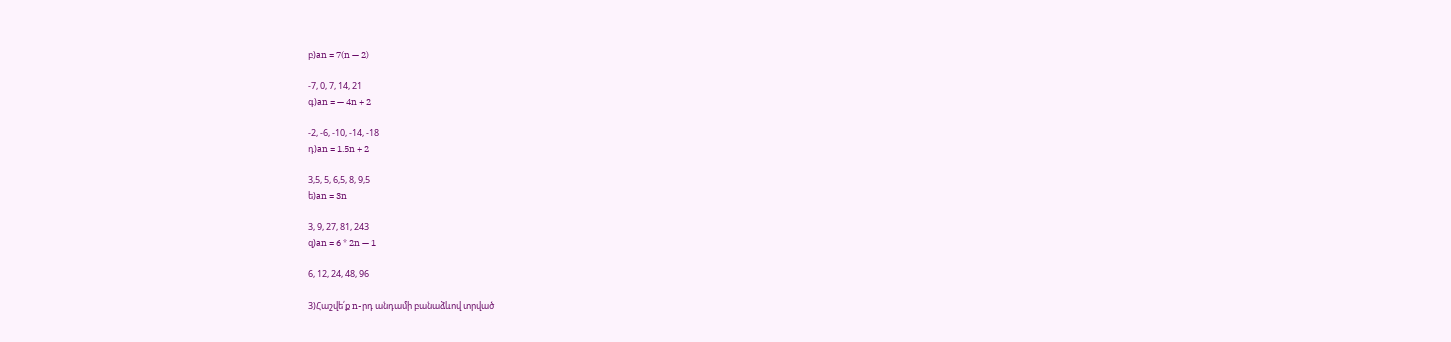բ)an = 7(n — 2)

-7, 0, 7, 14, 21
գ)an = — 4n + 2

-2, -6, -10, -14, -18
դ)an = 1.5n + 2

3,5, 5, 6,5, 8, 9,5
ե)an = 3n

3, 9, 27, 81, 243
զ)an = 6 * 2n — 1

6, 12, 24, 48, 96

3)Հաշվե՛ք n-րդ անդամի բանաձևով տրված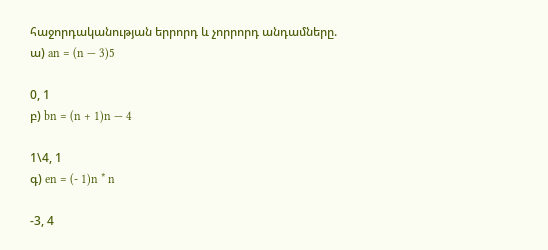հաջորդականության երրորդ և չորրորդ անդամները.
ա) an = (n — 3)5

0, 1
բ) bn = (n + 1)n — 4

1\4, 1
գ) en = (- 1)n * n

-3, 4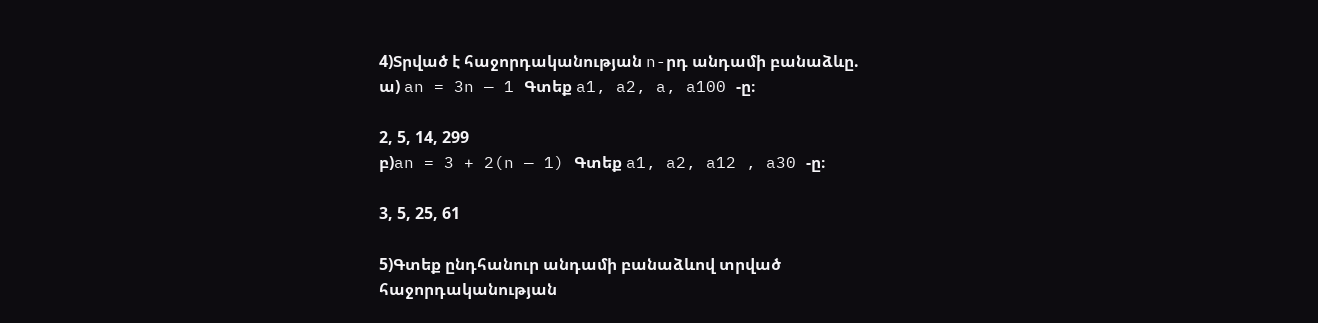4)Տրված է հաջորդականության n-րդ անդամի բանաձևը.
ա) an = 3n — 1 Գտեք a1, a2, a, a100 -ը։

2, 5, 14, 299
բ)an = 3 + 2(n — 1) Գտեք a1, a2, a12 , a30 -ը։

3, 5, 25, 61

5)Գտեք ընդհանուր անդամի բանաձևով տրված հաջորդականության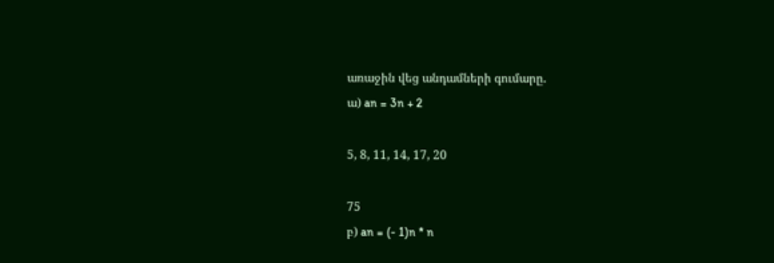առաջին վեց անդամների գումարը.
ա) an = 3n + 2

5, 8, 11, 14, 17, 20

75
բ) an = (- 1)n * n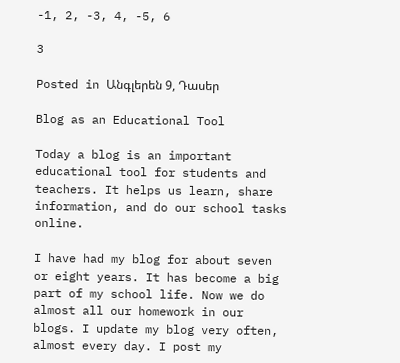-1, 2, -3, 4, -5, 6

3

Posted in Անգլերեն 9, Դասեր

Blog as an Educational Tool

Today a blog is an important educational tool for students and teachers. It helps us learn, share information, and do our school tasks online.

I have had my blog for about seven or eight years. It has become a big part of my school life. Now we do almost all our homework in our blogs. I update my blog very often, almost every day. I post my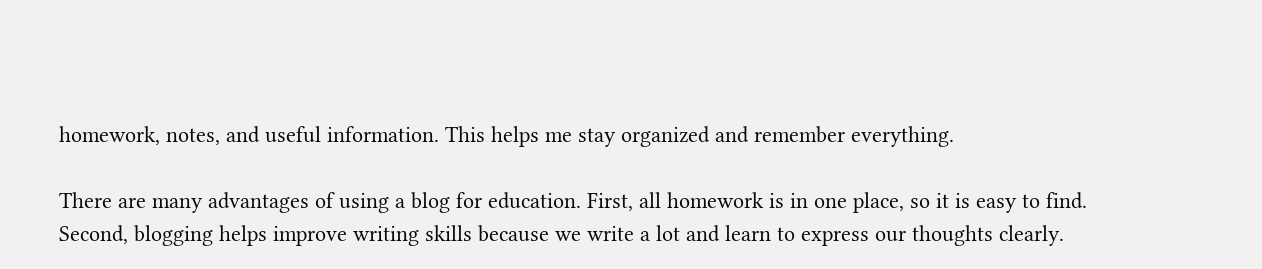homework, notes, and useful information. This helps me stay organized and remember everything.

There are many advantages of using a blog for education. First, all homework is in one place, so it is easy to find. Second, blogging helps improve writing skills because we write a lot and learn to express our thoughts clearly.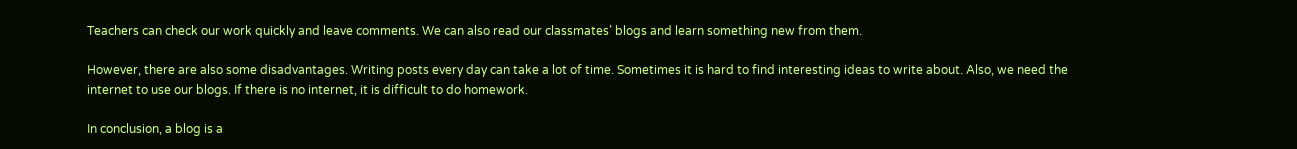Teachers can check our work quickly and leave comments. We can also read our classmates’ blogs and learn something new from them.

However, there are also some disadvantages. Writing posts every day can take a lot of time. Sometimes it is hard to find interesting ideas to write about. Also, we need the internet to use our blogs. If there is no internet, it is difficult to do homework.

In conclusion, a blog is a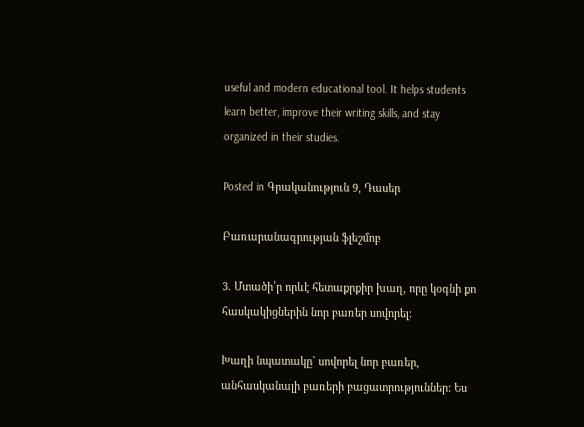useful and modern educational tool. It helps students learn better, improve their writing skills, and stay organized in their studies.

Posted in Գրականություն 9, Դասեր

Բառարանագրության ֆլեշմոբ

3. Մտածի՛ր որևէ հետաքրքիր խաղ, որը կօգնի քո հասկակիցներին նոր բառեր սովորել։

Խաղի նպատակը` սովորել նոր բառեր, անհասկանալի բառերի բացատրություններ: Ես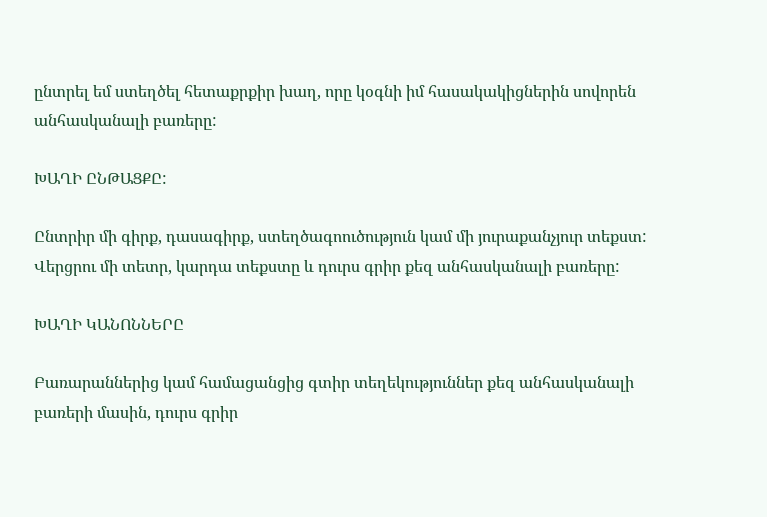ընտրել եմ ստեղծել հետաքրքիր խաղ, որը կօգնի իմ հասակակիցներին սովորեն անհասկանալի բառերը:

ԽԱՂԻ ԸՆԹԱՑՔԸ:

Ընտրիր մի գիրք, դասագիրք, ստեղծագոուծություն կամ մի յուրաքանչյուր տեքստ: Վերցրու մի տետր, կարդա տեքստը և դուրս գրիր քեզ անհասկանալի բառերը:

ԽԱՂԻ ԿԱՆՈՆՆԵՐԸ

Բառարաններից կամ համացանցից գտիր տեղեկություններ քեզ անհասկանալի բառերի մասին, դուրս գրիր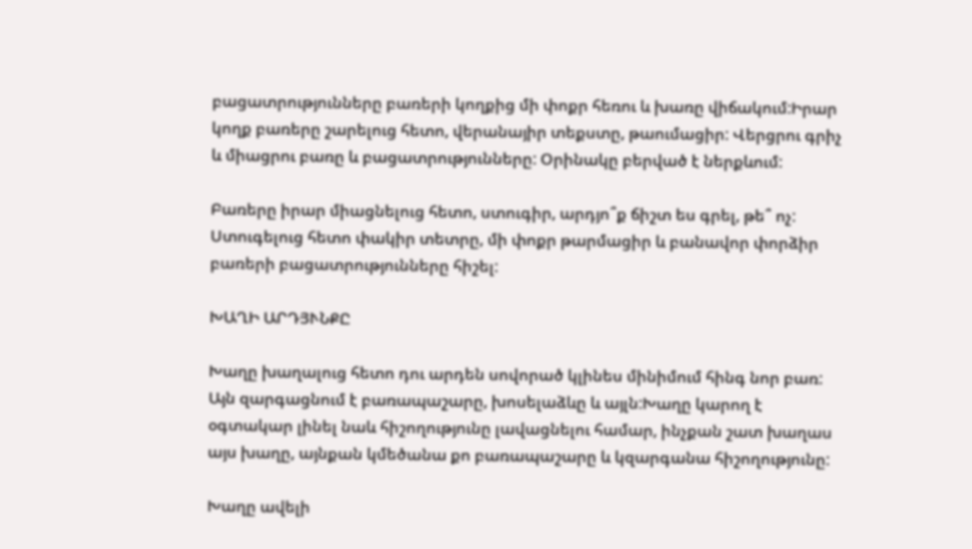բացատրությունները բառերի կողքից մի փոքր հեռու և խառը վիճակում:Իրար կողք բառերը շարելուց հետո, վերանայիր տեքստը, թաումացիր: Վերցրու գրիչ և միացրու բառը և բացատրությունները: Օրինակը բերված է ներքևում:

Բառերը իրար միացնելուց հետո, ստուգիր, արդյո՞ք ճիշտ ես գրել, թե՞ ոչ: Ստուգելուց հետո փակիր տետրը, մի փոքր թարմացիր և բանավոր փորձիր բառերի բացատրությունները հիշել:

ԽԱՂԻ ԱՐԴՅՒՆՔԸ

Խաղը խաղալուց հետո դու արդեն սովորած կլինես մինիմում հինգ նոր բառ: Այն զարգացնում է բառապաշարը, խոսելաձևը և այլն:Խաղը կարող է օգտակար լինել նաև հիշողությունը լավացնելու համար, ինչքան շատ խաղաս այս խաղը, այնքան կմեծանա քո բառապաշարը և կզարգանա հիշողությունը:

Խաղը ավելի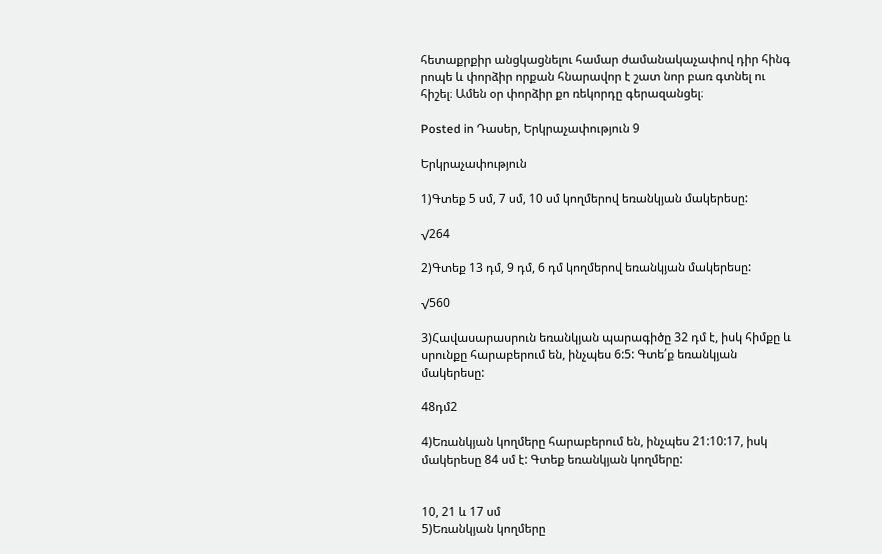հետաքրքիր անցկացնելու համար ժամանակաչափով դիր հինգ րոպե և փորձիր որքան հնարավոր է շատ նոր բառ գտնել ու հիշել։ Ամեն օր փորձիր քո ռեկորդը գերազանցել։

Posted in Դասեր, Երկրաչափություն 9

Երկրաչափություն

1)Գտեք 5 սմ, 7 սմ, 10 սմ կողմերով եռանկյան մակերեսը:

√264

2)Գտեք 13 դմ, 9 դմ, 6 դմ կողմերով եռանկյան մակերեսը:

√560

3)Հավասարասրուն եռանկյան պարագիծը 32 դմ է, իսկ հիմքը և սրունքը հարաբերում են, ինչպես 6:5: Գտե՛ք եռանկյան մակերեսը:

48դմ2

4)Եռանկյան կողմերը հարաբերում են, ինչպես 21:10:17, իսկ մակերեսը 84 սմ է: Գտեք եռանկյան կողմերը:


10, 21 և 17 սմ
5)Եռանկյան կողմերը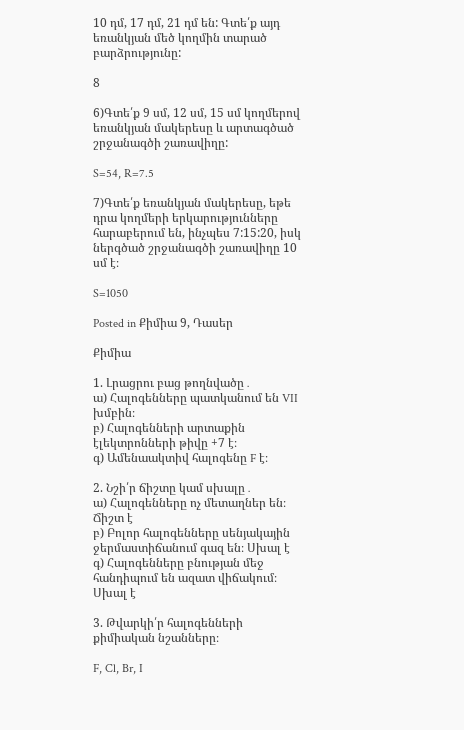10 դմ, 17 դմ, 21 դմ են: Գտե՛ք այդ եռանկյան մեծ կողմին տարած բարձրությունը:

8

6)Գտե՛ք 9 սմ, 12 սմ, 15 սմ կողմերով եռանկյան մակերեսը և արտագծած շրջանագծի շառավիղը:

S=54, R=7.5

7)Գտե՛ք եռանկյան մակերեսը, եթե դրա կողմերի երկարությունները հարաբերում են, ինչպես 7:15:20, իսկ ներգծած շրջանագծի շառավիղը 10 սմ է։

S=1050

Posted in Քիմիա 9, Դասեր

Քիմիա

1. Լրացրու բաց թողնվածը․
ա) Հալոգենները պատկանում են VII խմբին։
բ) Հալոգենների արտաքին էլեկտրոնների թիվը +7 է։
գ) Ամենաակտիվ հալոգենը F է։

2. Նշի՛ր ճիշտը կամ սխալը․
ա) Հալոգենները ոչ մետաղներ են։ Ճիշտ է
բ) Բոլոր հալոգենները սենյակային ջերմաստիճանում գազ են։ Սխալ է
գ) Հալոգենները բնության մեջ հանդիպում են ազատ վիճակում։ Սխալ է

3. Թվարկի՛ր հալոգենների քիմիական նշանները։

F, Cl, Br, I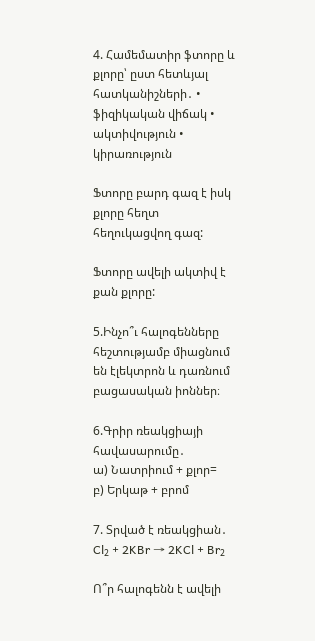4. Համեմատիր ֆտորը և քլորը՝ ըստ հետևյալ հատկանիշների․ • ֆիզիկական վիճակ • ակտիվություն • կիրառություն

Ֆտորը բարդ գազ է իսկ քլորը հեղտ հեղուկացվող գազ:

Ֆտորը ավելի ակտիվ է քան քլորը:

5.Ինչո՞ւ հալոգենները հեշտությամբ միացնում են էլեկտրոն և դառնում բացասական իոններ։

6.Գրիր ռեակցիայի հավասարումը․
ա) Նատրիում + քլոր=
բ) Երկաթ + բրոմ

7. Տրված է ռեակցիան․ Cl₂ + 2KBr → 2KCl + Br₂

Ո՞ր հալոգենն է ավելի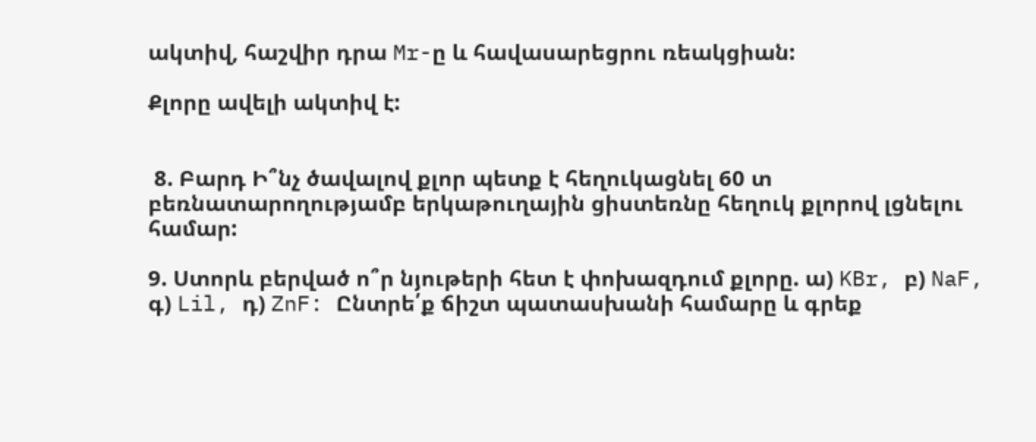ակտիվ, հաշվիր դրա Mr-ը և հավասարեցրու ռեակցիան:

Քլորը ավելի ակտիվ է:


 8. Բարդ Ի՞նչ ծավալով քլոր պետք է հեղուկացնել 60 տ բեռնատարողությամբ երկաթուղային ցիստեռնը հեղուկ քլորով լցնելու համար:

9. Ստորև բերված ո՞ր նյութերի հետ է փոխազդում քլորը. ա) KBr, բ) NaF, գ) Lil, դ) ZnF: Ընտրե՛ք ճիշտ պատասխանի համարը և գրեք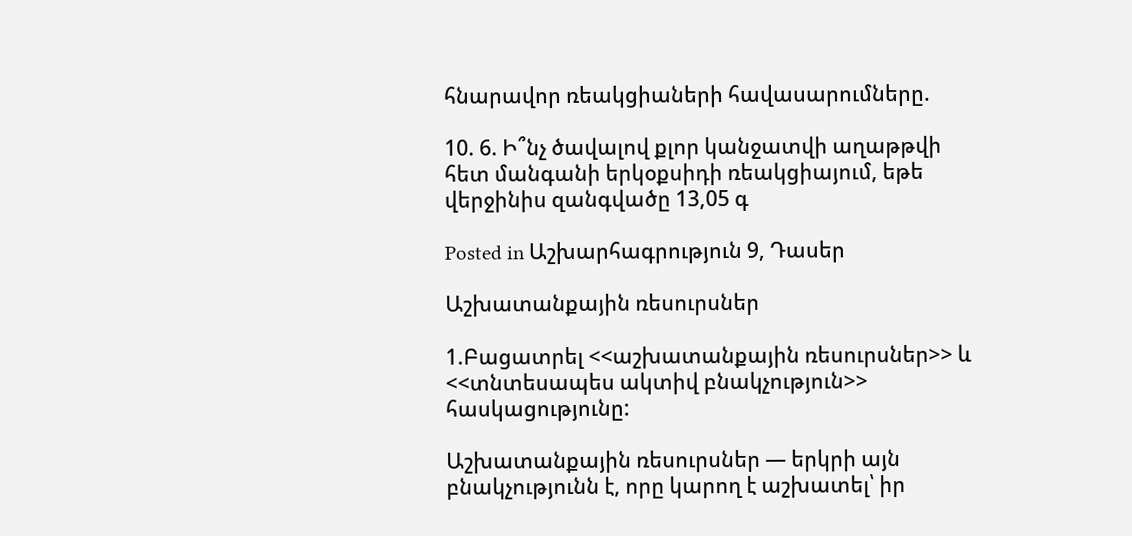հնարավոր ռեակցիաների հավասարումները.

10. 6. Ի՞նչ ծավալով քլոր կանջատվի աղաթթվի հետ մանգանի երկօքսիդի ռեակցիայում, եթե վերջինիս զանգվածը 13,05 գ

Posted in Աշխարհագրություն 9, Դասեր

Աշխատանքային ռեսուրսներ

1.Բացատրել <<աշխատանքային ռեսուրսներ>> և <<տնտեսապես ակտիվ բնակչություն>> հասկացությունը:

Աշխատանքային ռեսուրսներ — երկրի այն բնակչությունն է, որը կարող է աշխատել՝ իր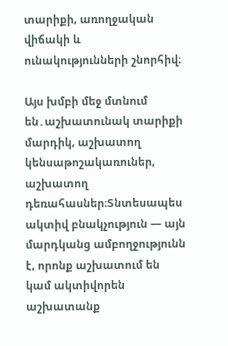տարիքի, առողջական վիճակի և ունակությունների շնորհիվ։

Այս խմբի մեջ մտնում են․աշխատունակ տարիքի մարդիկ, աշխատող կենսաթոշակառուներ, աշխատող դեռահասներ։Տնտեսապես ակտիվ բնակչություն — այն մարդկանց ամբողջությունն է, որոնք աշխատում են կամ ակտիվորեն աշխատանք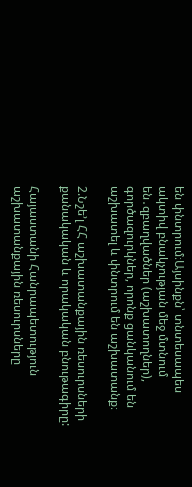են փնտրում։Այսինքն՝ տնտեսապես ակտիվ բնակչության մեջ մտնում են․զբաղվածներ (աշխատողներ), գործազուրկներ, որոնք ցանկանում են աշխատել և փնտրում են աշխատանք։

2.Նշե’լ ՀՀ աշխատանքային ռեսուրսների քանակական և որակական բնութագիրը:

Հայաստանի Հանրապետություն աշխատանքային ռեսուրսները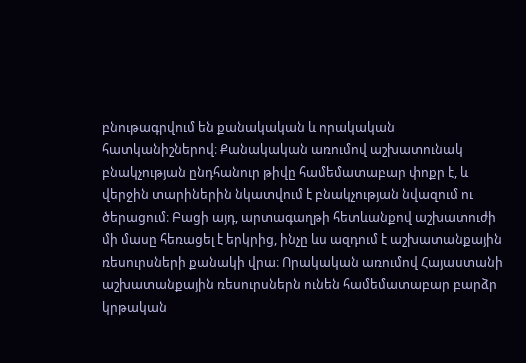բնութագրվում են քանակական և որակական հատկանիշներով։ Քանակական առումով աշխատունակ բնակչության ընդհանուր թիվը համեմատաբար փոքր է, և վերջին տարիներին նկատվում է բնակչության նվազում ու ծերացում։ Բացի այդ, արտագաղթի հետևանքով աշխատուժի մի մասը հեռացել է երկրից, ինչը ևս ազդում է աշխատանքային ռեսուրսների քանակի վրա։ Որակական առումով Հայաստանի աշխատանքային ռեսուրսներն ունեն համեմատաբար բարձր կրթական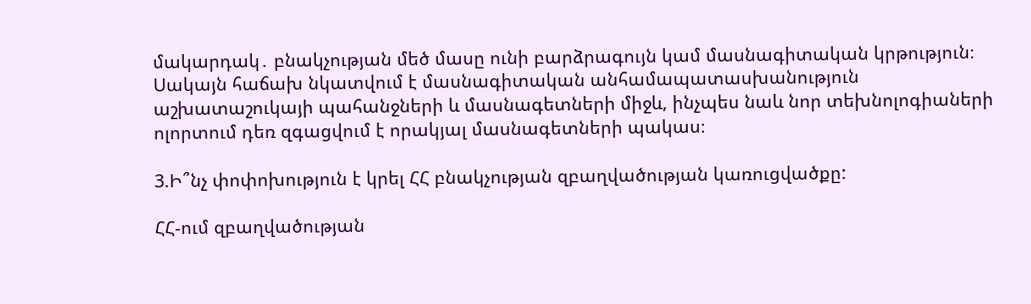մակարդակ․ բնակչության մեծ մասը ունի բարձրագույն կամ մասնագիտական կրթություն։ Սակայն հաճախ նկատվում է մասնագիտական անհամապատասխանություն աշխատաշուկայի պահանջների և մասնագետների միջև, ինչպես նաև նոր տեխնոլոգիաների ոլորտում դեռ զգացվում է որակյալ մասնագետների պակաս։

3.Ի՞նչ փոփոխություն է կրել ՀՀ բնակչության զբաղվածության կառուցվածքը:

ՀՀ-ում զբաղվածության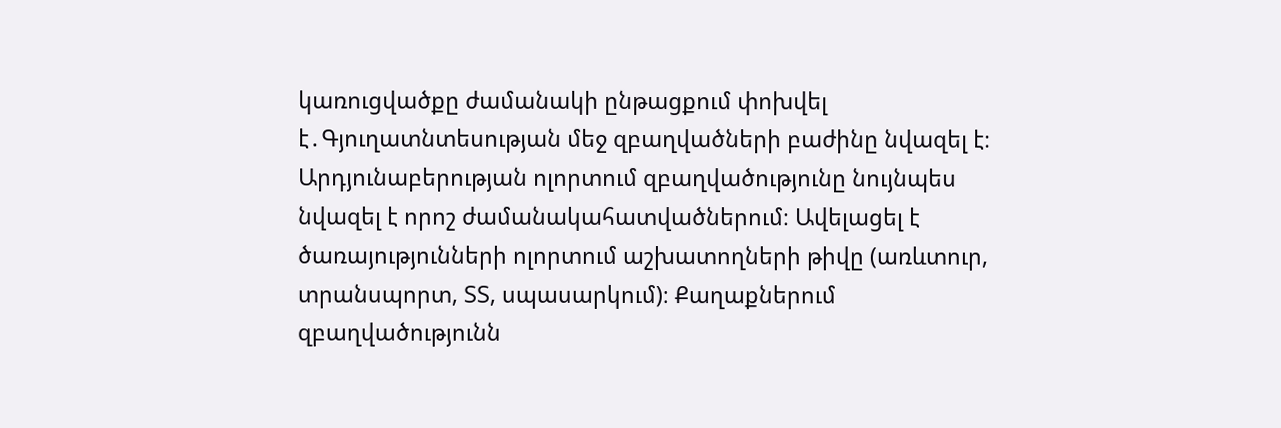կառուցվածքը ժամանակի ընթացքում փոխվել է․Գյուղատնտեսության մեջ զբաղվածների բաժինը նվազել է։ Արդյունաբերության ոլորտում զբաղվածությունը նույնպես նվազել է որոշ ժամանակահատվածներում։ Ավելացել է ծառայությունների ոլորտում աշխատողների թիվը (առևտուր, տրանսպորտ, ՏՏ, սպասարկում)։ Քաղաքներում զբաղվածությունն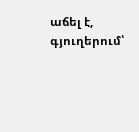աճել է, գյուղերում՝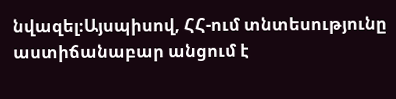նվազել։Այսպիսով, ՀՀ-ում տնտեսությունը աստիճանաբար անցում է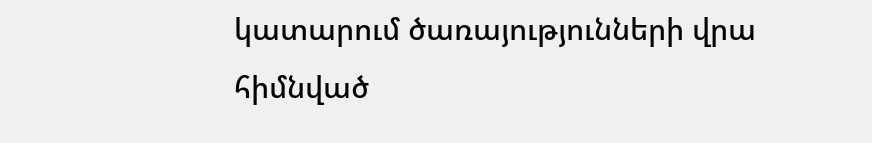կատարում ծառայությունների վրա հիմնված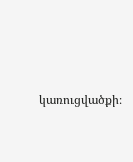կառուցվածքի։